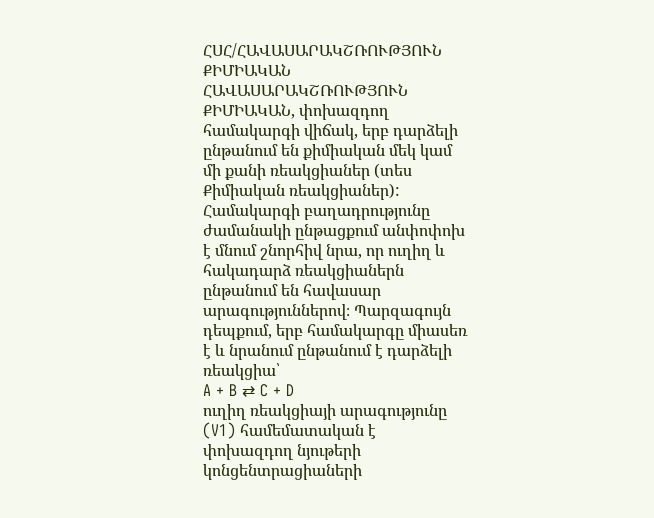ՀՍՀ/ՀԱՎԱՍԱՐԱԿՇՌՈՒԹՅՈՒՆ ՔԻՄԻԱԿԱՆ
ՀԱՎԱՍԱՐԱԿՇՌՈՒԹՅՈՒՆ ՔԻՄԻԱԿԱՆ, փոխազդող համակարգի վիճակ, երբ դարձելի ընթանում են քիմիական մեկ կամ մի քանի ռեակցիաներ (տես Քիմիական ռեակցիաներ): Համակարգի բաղադրությունը ժամանակի ընթացքում անփոփոխ է մնում շնորհիվ նրա, որ ուղիղ և հակադարձ ռեակցիաներն ընթանում են հավասար արագություններով։ Պարզագույն դեպքում, երբ համակարգը միասեռ է և նրանում ընթանում է դարձելի ռեակցիա՝
A + B ⇄ C + D
ուղիղ ռեակցիայի արագությունը (V1) համեմատական է փոխազդող նյութերի կոնցենտրացիաների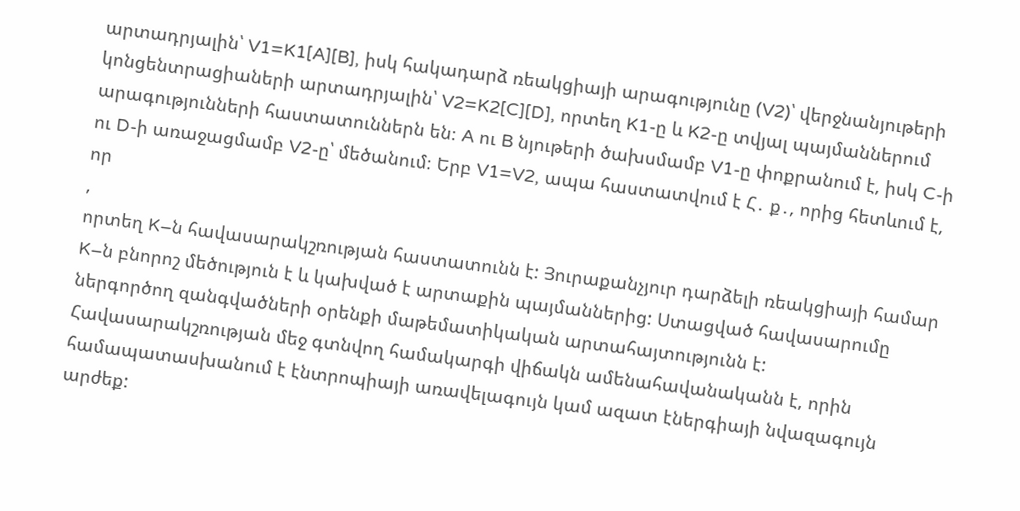արտադրյալին՝ V1=K1[A][B], իսկ հակադարձ ռեակցիայի արագությունը (V2)՝ վերջնանյութերի կոնցենտրացիաների արտադրյալին՝ V2=K2[C][D], որտեղ K1-ը և K2-ը տվյալ պայմաններում արագությունների հաստատուններն են։ A ու B նյութերի ծախսմամբ V1-ը փոքրանում է, իսկ C-ի ու D-ի առաջացմամբ V2-ը՝ մեծանում։ Երբ V1=V2, ապա հաստատվում է Հ․ ք․, որից հետևում է, որ
,
որտեղ K–ն հավասարակշռության հաստատունն է: Յուրաքանչյուր դարձելի ռեակցիայի համար K–ն բնորոշ մեծություն է և կախված է արտաքին պայմաններից: Ստացված հավասարումը ներգործող զանգվածների օրենքի մաթեմատիկական արտահայտությունն է: Հավասարակշռության մեջ գտնվող համակարգի վիճակն ամենահավանականն է, որին համապատասխանում է էնտրոպիայի առավելագույն կամ ազատ էներգիայի նվազագույն արժեք: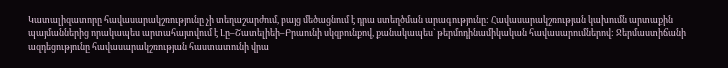Կատալիզատորը հավասարակշռությունը չի տեղաշարժում, բայց մեծացնում է դրա ստեղծման արագությունը: Հավասարակշռության կախումն արտաքին պայմաններից որակապես արտահայտվում է Լը–Շատելիեի–Բրաունի սկզբունքով, քանակապես` թերմոդինամիկական հավասարումներով: Ջերմաստիճանի ազդեցությունը հավասարակշռության հաստատունի վրա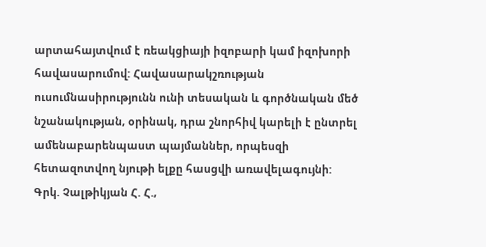արտահայտվում է ռեակցիայի իզոբարի կամ իզոխորի հավասարումով: Հավասարակշռության ուսումնասիրությունն ունի տեսական և գործնական մեծ նշանակության, օրինակ, դրա շնորհիվ կարելի է ընտրել ամենաբարենպաստ պայմաններ, որպեսզի հետազոտվող նյութի ելքը հասցվի առավելագույնի:
Գրկ. Չալթիկյան Հ. Հ.,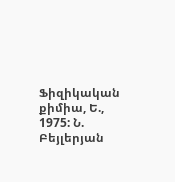Ֆիզիկական քիմիա, Ե., 1975: Ն. Բեյլերյան